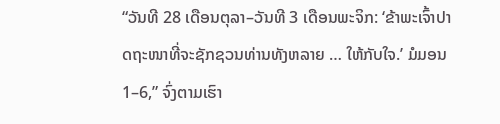“ວັນທີ 28 ເດືອນຕຸລາ–ວັນທີ 3 ເດືອນພະຈິກ: ‘ຂ້າພະເຈົ້າປາດຖະໜາທີ່ຈະຊັກຊວນທ່ານທັງຫລາຍ … ໃຫ້ກັບໃຈ.’ ມໍມອນ 1–6,” ຈົ່ງຕາມເຮົາ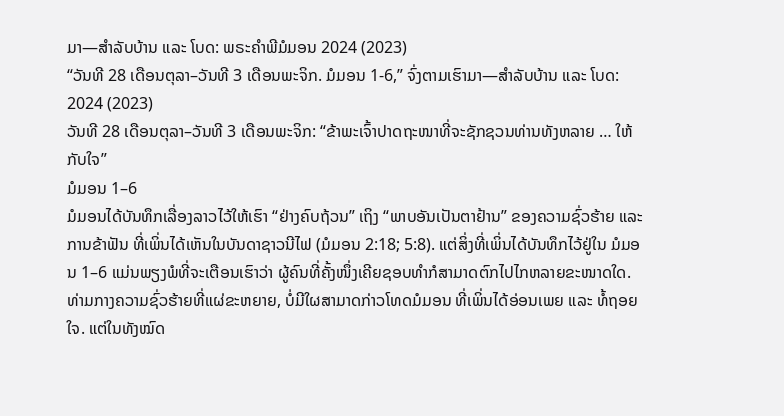ມາ—ສຳລັບບ້ານ ແລະ ໂບດ: ພຣະຄຳພີມໍມອນ 2024 (2023)
“ວັນທີ 28 ເດືອນຕຸລາ–ວັນທີ 3 ເດືອນພະຈິກ. ມໍມອນ 1-6,” ຈົ່ງຕາມເຮົາມາ—ສຳລັບບ້ານ ແລະ ໂບດ: 2024 (2023)
ວັນທີ 28 ເດືອນຕຸລາ–ວັນທີ 3 ເດືອນພະຈິກ: “ຂ້າພະເຈົ້າປາດຖະໜາທີ່ຈະຊັກຊວນທ່ານທັງຫລາຍ … ໃຫ້ກັບໃຈ”
ມໍມອນ 1–6
ມໍມອນໄດ້ບັນທຶກເລື່ອງລາວໄວ້ໃຫ້ເຮົາ “ຢ່າງຄົບຖ້ວນ” ເຖິງ “ພາບອັນເປັນຕາຢ້ານ” ຂອງຄວາມຊົ່ວຮ້າຍ ແລະ ການຂ້າຟັນ ທີ່ເພິ່ນໄດ້ເຫັນໃນບັນດາຊາວນີໄຟ (ມໍມອນ 2:18; 5:8). ແຕ່ສິ່ງທີ່ເພິ່ນໄດ້ບັນທຶກໄວ້ຢູ່ໃນ ມໍມອນ 1–6 ແມ່ນພຽງພໍທີ່ຈະເຕືອນເຮົາວ່າ ຜູ້ຄົນທີ່ຄັ້ງໜຶ່ງເຄີຍຊອບທຳກໍສາມາດຕົກໄປໄກຫລາຍຂະໜາດໃດ. ທ່າມກາງຄວາມຊົ່ວຮ້າຍທີ່ແຜ່ຂະຫຍາຍ, ບໍ່ມີໃຜສາມາດກ່າວໂທດມໍມອນ ທີ່ເພິ່ນໄດ້ອ່ອນເພຍ ແລະ ທໍ້ຖອຍໃຈ. ແຕ່ໃນທັງໝົດ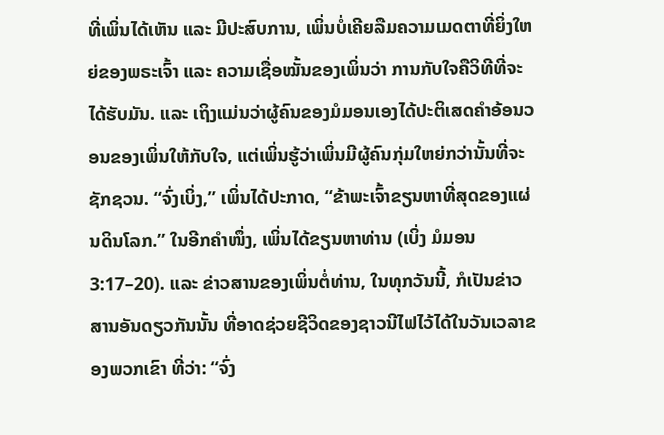ທີ່ເພິ່ນໄດ້ເຫັນ ແລະ ມີປະສົບການ, ເພິ່ນບໍ່ເຄີຍລືມຄວາມເມດຕາທີ່ຍິ່ງໃຫຍ່ຂອງພຣະເຈົ້າ ແລະ ຄວາມເຊື່ອໝັ້ນຂອງເພິ່ນວ່າ ການກັບໃຈຄືວິທີທີ່ຈະໄດ້ຮັບມັນ. ແລະ ເຖິງແມ່ນວ່າຜູ້ຄົນຂອງມໍມອນເອງໄດ້ປະຕິເສດຄຳອ້ອນວອນຂອງເພິ່ນໃຫ້ກັບໃຈ, ແຕ່ເພິ່ນຮູ້ວ່າເພິ່ນມີຜູ້ຄົນກຸ່ມໃຫຍ່ກວ່ານັ້ນທີ່ຈະຊັກຊວນ. “ຈົ່ງເບິ່ງ,” ເພິ່ນໄດ້ປະກາດ, “ຂ້າພະເຈົ້າຂຽນຫາທີ່ສຸດຂອງແຜ່ນດິນໂລກ.” ໃນອີກຄຳໜຶ່ງ, ເພິ່ນໄດ້ຂຽນຫາທ່ານ (ເບິ່ງ ມໍມອນ 3:17–20). ແລະ ຂ່າວສານຂອງເພິ່ນຕໍ່ທ່ານ, ໃນທຸກວັນນີ້, ກໍເປັນຂ່າວສານອັນດຽວກັນນັ້ນ ທີ່ອາດຊ່ວຍຊີວິດຂອງຊາວນີໄຟໄວ້ໄດ້ໃນວັນເວລາຂອງພວກເຂົາ ທີ່ວ່າ: “ຈົ່ງ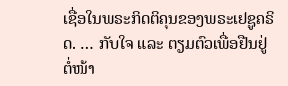ເຊື່ອໃນພຣະກິດຕິຄຸນຂອງພຣະເຢຊູຄຣິດ. … ກັບໃຈ ແລະ ຕຽມຕົວເພື່ອຢືນຢູ່ຕໍ່ໜ້າ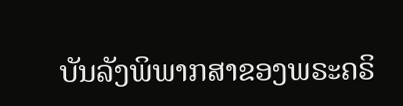ບັນລັງພິພາກສາຂອງພຣະຄຣິ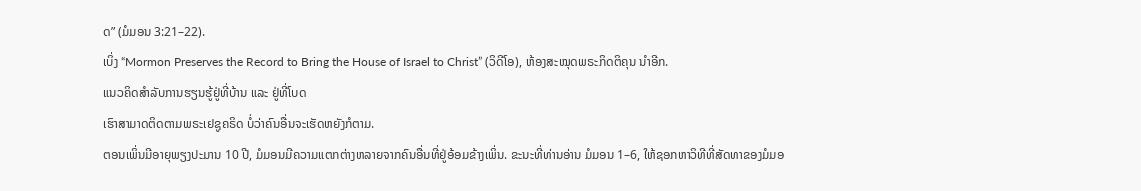ດ” (ມໍມອນ 3:21–22).
ເບິ່ງ “Mormon Preserves the Record to Bring the House of Israel to Christ” (ວິດີໂອ), ຫ້ອງສະໝຸດພຣະກິດຕິຄຸນ ນຳອີກ.
ແນວຄິດສຳລັບການຮຽນຮູ້ຢູ່ທີ່ບ້ານ ແລະ ຢູ່ທີ່ໂບດ
ເຮົາສາມາດຕິດຕາມພຣະເຢຊູຄຣິດ ບໍ່ວ່າຄົນອື່ນຈະເຮັດຫຍັງກໍຕາມ.
ຕອນເພິ່ນມີອາຍຸພຽງປະມານ 10 ປີ, ມໍມອນມີຄວາມແຕກຕ່າງຫລາຍຈາກຄົນອື່ນທີ່ຢູ່ອ້ອມຂ້າງເພິ່ນ. ຂະນະທີ່ທ່ານອ່ານ ມໍມອນ 1–6, ໃຫ້ຊອກຫາວິທີທີ່ສັດທາຂອງມໍມອ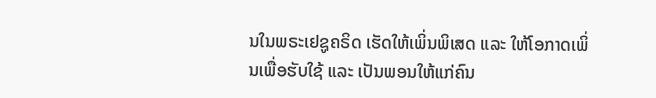ນໃນພຣະເຢຊູຄຣິດ ເຮັດໃຫ້ເພິ່ນພິເສດ ແລະ ໃຫ້ໂອກາດເພິ່ນເພື່ອຮັບໃຊ້ ແລະ ເປັນພອນໃຫ້ແກ່ຄົນ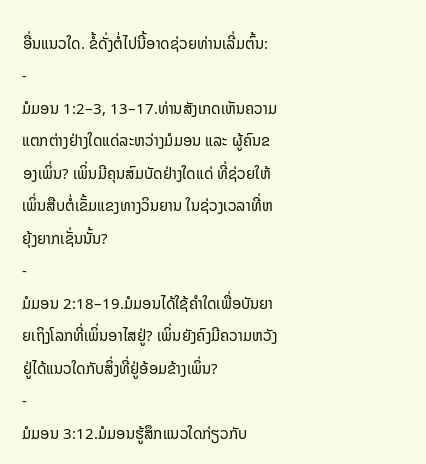ອື່ນແນວໃດ. ຂໍ້ດັ່ງຕໍ່ໄປນີ້ອາດຊ່ວຍທ່ານເລີ່ມຕົ້ນ:
-
ມໍມອນ 1:2–3, 13–17.ທ່ານສັງເກດເຫັນຄວາມແຕກຕ່າງຢ່າງໃດແດ່ລະຫວ່າງມໍມອນ ແລະ ຜູ້ຄົນຂອງເພິ່ນ? ເພິ່ນມີຄຸນສົມບັດຢ່າງໃດແດ່ ທີ່ຊ່ວຍໃຫ້ເພິ່ນສືບຕໍ່ເຂັ້ມແຂງທາງວິນຍານ ໃນຊ່ວງເວລາທີ່ຫຍຸ້ງຍາກເຊັ່ນນັ້ນ?
-
ມໍມອນ 2:18–19.ມໍມອນໄດ້ໃຊ້ຄຳໃດເພື່ອບັນຍາຍເຖິງໂລກທີ່ເພິ່ນອາໄສຢູ່? ເພິ່ນຍັງຄົງມີຄວາມຫວັງຢູ່ໄດ້ແນວໃດກັບສິ່ງທີ່ຢູ່ອ້ອມຂ້າງເພິ່ນ?
-
ມໍມອນ 3:12.ມໍມອນຮູ້ສຶກແນວໃດກ່ຽວກັບ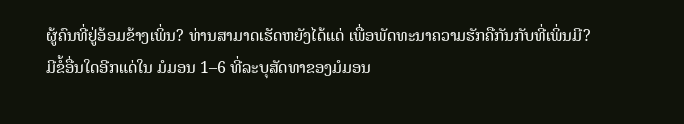ຜູ້ຄົນທີ່ຢູ່ອ້ອມຂ້າງເພິ່ນ? ທ່ານສາມາດເຮັດຫຍັງໄດ້ແດ່ ເພື່ອພັດທະນາຄວາມຮັກຄືກັນກັບທີ່ເພິ່ນມີ?
ມີຂໍ້ອື່ນໃດອີກແດ່ໃນ ມໍມອນ 1–6 ທີ່ລະບຸສັດທາຂອງມໍມອນ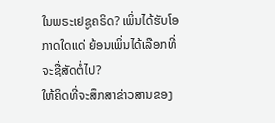ໃນພຣະເຢຊູຄຣິດ? ເພິ່ນໄດ້ຮັບໂອກາດໃດແດ່ ຍ້ອນເພິ່ນໄດ້ເລືອກທີ່ຈະຊື່ສັດຕໍ່ໄປ?
ໃຫ້ຄິດທີ່ຈະສຶກສາຂ່າວສານຂອງ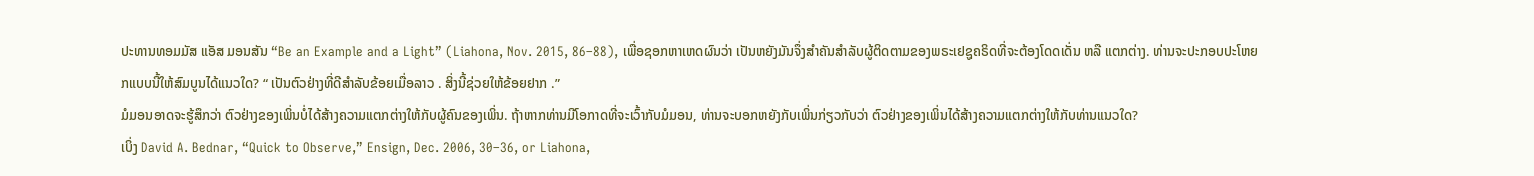ປະທານທອມມັສ ແອັສ ມອນສັນ “Be an Example and a Light” (Liahona, Nov. 2015, 86–88), ເພື່ອຊອກຫາເຫດຜົນວ່າ ເປັນຫຍັງມັນຈຶ່ງສຳຄັນສຳລັບຜູ້ຕິດຕາມຂອງພຣະເຢຊູຄຣິດທີ່ຈະຕ້ອງໂດດເດັ່ນ ຫລື ແຕກຕ່າງ. ທ່ານຈະປະກອບປະໂຫຍກແບບນີ້ໃຫ້ສົມບູນໄດ້ແນວໃດ? “ ເປັນຕົວຢ່າງທີ່ດີສຳລັບຂ້ອຍເມື່ອລາວ . ສິ່ງນີ້ຊ່ວຍໃຫ້ຂ້ອຍຢາກ .”
ມໍມອນອາດຈະຮູ້ສຶກວ່າ ຕົວຢ່າງຂອງເພິ່ນບໍ່ໄດ້ສ້າງຄວາມແຕກຕ່າງໃຫ້ກັບຜູ້ຄົນຂອງເພິ່ນ. ຖ້າຫາກທ່ານມີໂອກາດທີ່ຈະເວົ້າກັບມໍມອນ, ທ່ານຈະບອກຫຍັງກັບເພິ່ນກ່ຽວກັບວ່າ ຕົວຢ່າງຂອງເພິ່ນໄດ້ສ້າງຄວາມແຕກຕ່າງໃຫ້ກັບທ່ານແນວໃດ?
ເບິ່ງ David A. Bednar, “Quick to Observe,” Ensign, Dec. 2006, 30–36, or Liahona,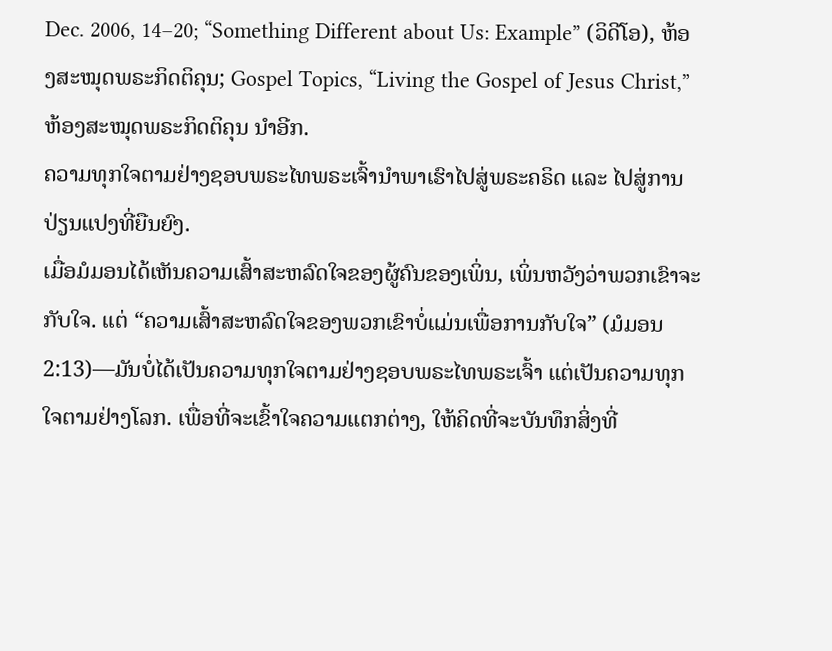Dec. 2006, 14–20; “Something Different about Us: Example” (ວິດີໂອ), ຫ້ອງສະໝຸດພຣະກິດຕິຄຸນ; Gospel Topics, “Living the Gospel of Jesus Christ,” ຫ້ອງສະໝຸດພຣະກິດຕິຄຸນ ນຳອີກ.
ຄວາມທຸກໃຈຕາມຢ່າງຊອບພຣະໄທພຣະເຈົ້ານຳພາເຮົາໄປສູ່ພຣະຄຣິດ ແລະ ໄປສູ່ການປ່ຽນແປງທີ່ຍືນຍົງ.
ເມື່ອມໍມອນໄດ້ເຫັນຄວາມເສົ້າສະຫລົດໃຈຂອງຜູ້ຄົນຂອງເພິ່ນ, ເພິ່ນຫວັງວ່າພວກເຂົາຈະກັບໃຈ. ແຕ່ “ຄວາມເສົ້າສະຫລົດໃຈຂອງພວກເຂົາບໍ່ແມ່ນເພື່ອການກັບໃຈ” (ມໍມອນ 2:13)—ມັນບໍ່ໄດ້ເປັນຄວາມທຸກໃຈຕາມຢ່າງຊອບພຣະໄທພຣະເຈົ້າ ແຕ່ເປັນຄວາມທຸກໃຈຕາມຢ່າງໂລກ. ເພື່ອທີ່ຈະເຂົ້າໃຈຄວາມແຕກຕ່າງ, ໃຫ້ຄິດທີ່ຈະບັນທຶກສິ່ງທີ່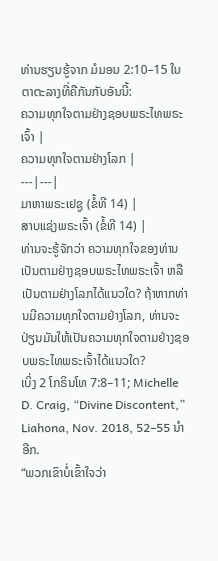ທ່ານຮຽນຮູ້ຈາກ ມໍມອນ 2:10–15 ໃນຕາຕະລາງທີ່ຄືກັນກັບອັນນີ້:
ຄວາມທຸກໃຈຕາມຢ່າງຊອບພຣະໄທພຣະເຈົ້າ |
ຄວາມທຸກໃຈຕາມຢ່າງໂລກ |
---|---|
ມາຫາພຣະເຢຊູ (ຂໍ້ທີ 14) |
ສາບແຊ່ງພຣະເຈົ້າ (ຂໍ້ທີ 14) |
ທ່ານຈະຮູ້ຈັກວ່າ ຄວາມທຸກໃຈຂອງທ່ານເປັນຕາມຢ່າງຊອບພຣະໄທພຣະເຈົ້າ ຫລື ເປັນຕາມຢ່າງໂລກໄດ້ແນວໃດ? ຖ້າຫາກທ່ານມີຄວາມທຸກໃຈຕາມຢ່າງໂລກ, ທ່ານຈະປ່ຽນມັນໃຫ້ເປັນຄວາມທຸກໃຈຕາມຢ່າງຊອບພຣະໄທພຣະເຈົ້າໄດ້ແນວໃດ?
ເບິ່ງ 2 ໂກຣິນໂທ 7:8–11; Michelle D. Craig, “Divine Discontent,” Liahona, Nov. 2018, 52–55 ນຳອີກ.
“ພວກເຂົາບໍ່ເຂົ້າໃຈວ່າ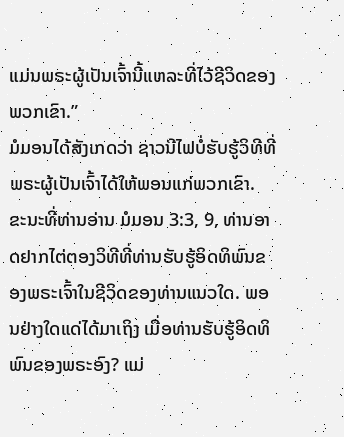ແມ່ນພຣະຜູ້ເປັນເຈົ້ານີ້ແຫລະທີ່ໄວ້ຊີວິດຂອງພວກເຂົາ.”
ມໍມອນໄດ້ສັງເກດວ່າ ຊາວນີໄຟບໍ່ຮັບຮູ້ວິທີທີ່ພຣະຜູ້ເປັນເຈົ້າໄດ້ໃຫ້ພອນແກ່ພວກເຂົາ. ຂະນະທີ່ທ່ານອ່ານ ມໍມອນ 3:3, 9, ທ່ານອາດຢາກໄຕ່ຕອງວິທີທີ່ທ່ານຮັບຮູ້ອິດທິພົນຂອງພຣະເຈົ້າໃນຊີວິດຂອງທ່ານແນວໃດ. ພອນຢ່າງໃດແດ່ໄດ້ມາເຖິງ ເມື່ອທ່ານຮັບຮູ້ອິດທິພົນຂອງພຣະອົງ? ແມ່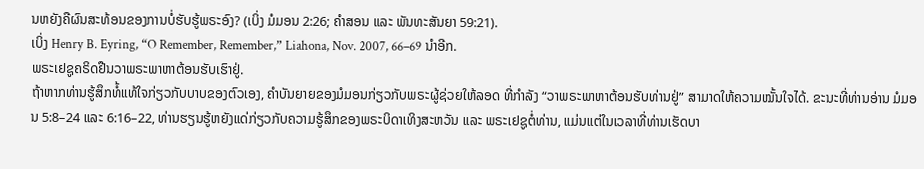ນຫຍັງຄືຜົນສະທ້ອນຂອງການບໍ່ຮັບຮູ້ພຣະອົງ? (ເບິ່ງ ມໍມອນ 2:26; ຄຳສອນ ແລະ ພັນທະສັນຍາ 59:21).
ເບິ່ງ Henry B. Eyring, “O Remember, Remember,” Liahona, Nov. 2007, 66–69 ນຳອີກ.
ພຣະເຢຊູຄຣິດຢືນວາພຣະພາຫາຕ້ອນຮັບເຮົາຢູ່.
ຖ້າຫາກທ່ານຮູ້ສຶກທໍ້ແທ້ໃຈກ່ຽວກັບບາບຂອງຕົວເອງ, ຄຳບັນຍາຍຂອງມໍມອນກ່ຽວກັບພຣະຜູ້ຊ່ວຍໃຫ້ລອດ ທີ່ກຳລັງ “ວາພຣະພາຫາຕ້ອນຮັບທ່ານຢູ່” ສາມາດໃຫ້ຄວາມໝັ້ນໃຈໄດ້. ຂະນະທີ່ທ່ານອ່ານ ມໍມອນ 5:8–24 ແລະ 6:16–22, ທ່ານຮຽນຮູ້ຫຍັງແດ່ກ່ຽວກັບຄວາມຮູ້ສຶກຂອງພຣະບິດາເທິງສະຫວັນ ແລະ ພຣະເຢຊູຕໍ່ທ່ານ, ແມ່ນແຕ່ໃນເວລາທີ່ທ່ານເຮັດບາ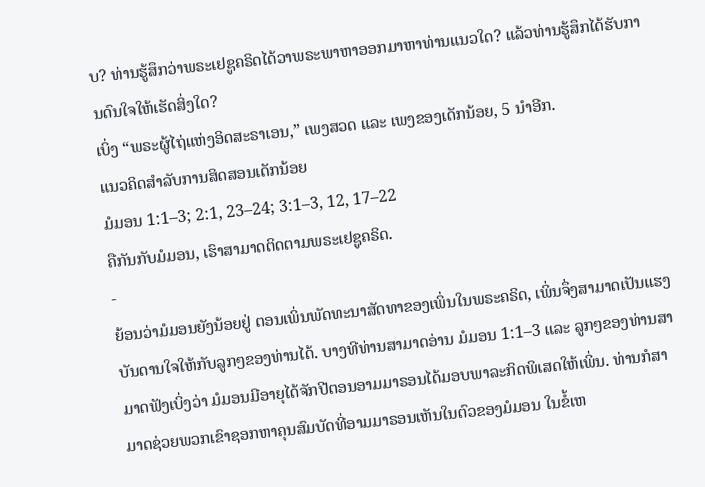ບ? ທ່ານຮູ້ສຶກວ່າພຣະເຢຊູຄຣິດໄດ້ວາພຣະພາຫາອອກມາຫາທ່ານແນວໃດ? ແລ້ວທ່ານຮູ້ສຶກໄດ້ຮັບການດົນໃຈໃຫ້ເຮັດສິ່ງໃດ?
ເບິ່ງ “ພຣະຜູ້ໄຖ່ແຫ່ງອິດສະຣາເອນ,” ເພງສວດ ແລະ ເພງຂອງເດັກນ້ອຍ, 5 ນຳອີກ.
ແນວຄິດສຳລັບການສິດສອນເດັກນ້ອຍ
ມໍມອນ 1:1–3; 2:1, 23–24; 3:1–3, 12, 17–22
ຄືກັນກັບມໍມອນ, ເຮົາສາມາດຕິດຕາມພຣະເຢຊູຄຣິດ.
-
ຍ້ອນວ່າມໍມອນຍັງນ້ອຍຢູ່ ຕອນເພິ່ນພັດທະນາສັດທາຂອງເພິ່ນໃນພຣະຄຣິດ, ເພິ່ນຈຶ່ງສາມາດເປັນແຮງບັນດານໃຈໃຫ້ກັບລູກໆຂອງທ່ານໄດ້. ບາງທີທ່ານສາມາດອ່ານ ມໍມອນ 1:1–3 ແລະ ລູກໆຂອງທ່ານສາມາດຟັງເບິ່ງວ່າ ມໍມອນມີອາຍຸໄດ້ຈັກປີຕອນອາມມາຣອນໄດ້ມອບພາລະກິດພິເສດໃຫ້ເພິ່ນ. ທ່ານກໍສາມາດຊ່ວຍພວກເຂົາຊອກຫາຄຸນສົມບັດທີ່ອາມມາຣອນເຫັນໃນຕົວຂອງມໍມອນ ໃນຂໍ້ເຫ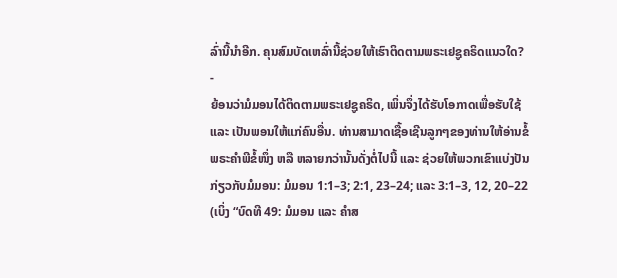ລົ່ານີ້ນຳອີກ. ຄຸນສົມບັດເຫລົ່ານີ້ຊ່ວຍໃຫ້ເຮົາຕິດຕາມພຣະເຢຊູຄຣິດແນວໃດ?
-
ຍ້ອນວ່າມໍມອນໄດ້ຕິດຕາມພຣະເຢຊູຄຣິດ, ເພິ່ນຈຶ່ງໄດ້ຮັບໂອກາດເພື່ອຮັບໃຊ້ ແລະ ເປັນພອນໃຫ້ແກ່ຄົນອື່ນ. ທ່ານສາມາດເຊື້ອເຊີນລູກໆຂອງທ່ານໃຫ້ອ່ານຂໍ້ພຣະຄຳພີຂໍ້ໜຶ່ງ ຫລື ຫລາຍກວ່ານັ້ນດັ່ງຕໍ່ໄປນີ້ ແລະ ຊ່ວຍໃຫ້ພວກເຂົາແບ່ງປັນກ່ຽວກັບມໍມອນ: ມໍມອນ 1:1–3; 2:1, 23–24; ແລະ 3:1–3, 12, 20–22 (ເບິ່ງ “ບົດທີ 49: ມໍມອນ ແລະ ຄຳສ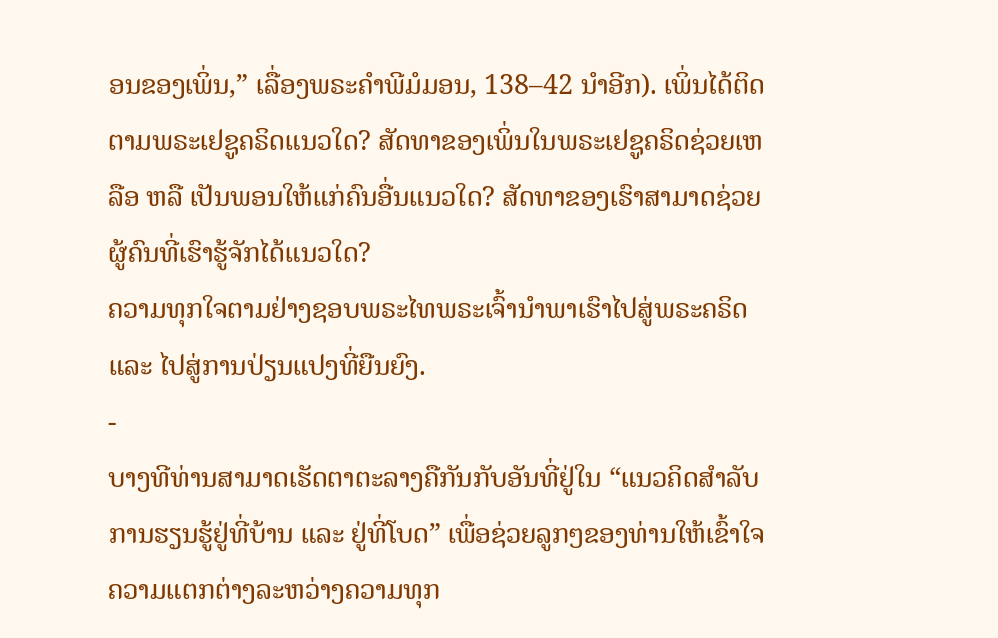ອນຂອງເພິ່ນ,” ເລື່ອງພຣະຄຳພີມໍມອນ, 138–42 ນຳອີກ). ເພິ່ນໄດ້ຕິດຕາມພຣະເຢຊູຄຣິດແນວໃດ? ສັດທາຂອງເພິ່ນໃນພຣະເຢຊູຄຣິດຊ່ວຍເຫລືອ ຫລື ເປັນພອນໃຫ້ແກ່ຄົນອື່ນແນວໃດ? ສັດທາຂອງເຮົາສາມາດຊ່ວຍຜູ້ຄົນທີ່ເຮົາຮູ້ຈັກໄດ້ແນວໃດ?
ຄວາມທຸກໃຈຕາມຢ່າງຊອບພຣະໄທພຣະເຈົ້ານຳພາເຮົາໄປສູ່ພຣະຄຣິດ ແລະ ໄປສູ່ການປ່ຽນແປງທີ່ຍືນຍົງ.
-
ບາງທີທ່ານສາມາດເຮັດຕາຕະລາງຄືກັນກັບອັນທີ່ຢູ່ໃນ “ແນວຄິດສຳລັບການຮຽນຮູ້ຢູ່ທີ່ບ້ານ ແລະ ຢູ່ທີ່ໂບດ” ເພື່ອຊ່ວຍລູກໆຂອງທ່ານໃຫ້ເຂົ້າໃຈຄວາມແຕກຕ່າງລະຫວ່າງຄວາມທຸກ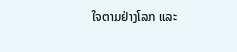ໃຈຕາມຢ່າງໂລກ ແລະ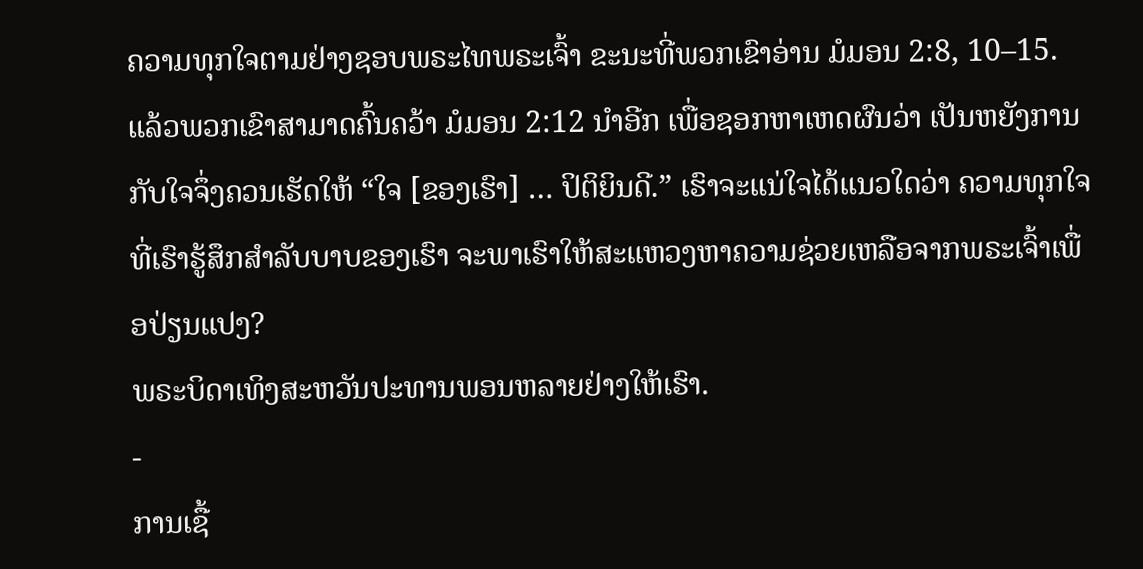ຄວາມທຸກໃຈຕາມຢ່າງຊອບພຣະໄທພຣະເຈົ້າ ຂະນະທີ່ພວກເຂົາອ່ານ ມໍມອນ 2:8, 10–15. ແລ້ວພວກເຂົາສາມາດຄົ້ນຄວ້າ ມໍມອນ 2:12 ນຳອີກ ເພື່ອຊອກຫາເຫດຜົນວ່າ ເປັນຫຍັງການກັບໃຈຈຶ່ງຄວນເຮັດໃຫ້ “ໃຈ [ຂອງເຮົາ] … ປິຕິຍິນດີ.” ເຮົາຈະແນ່ໃຈໄດ້ແນວໃດວ່າ ຄວາມທຸກໃຈທີ່ເຮົາຮູ້ສຶກສຳລັບບາບຂອງເຮົາ ຈະພາເຮົາໃຫ້ສະແຫວງຫາຄວາມຊ່ວຍເຫລືອຈາກພຣະເຈົ້າເພື່ອປ່ຽນແປງ?
ພຣະບິດາເທິງສະຫວັນປະທານພອນຫລາຍຢ່າງໃຫ້ເຮົາ.
-
ການເຊື້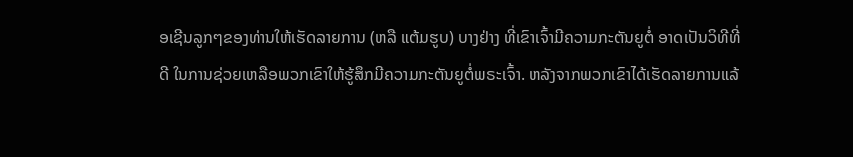ອເຊີນລູກໆຂອງທ່ານໃຫ້ເຮັດລາຍການ (ຫລື ແຕ້ມຮູບ) ບາງຢ່າງ ທີ່ເຂົາເຈົ້າມີຄວາມກະຕັນຍູຕໍ່ ອາດເປັນວິທີທີ່ດີ ໃນການຊ່ວຍເຫລືອພວກເຂົາໃຫ້ຮູ້ສຶກມີຄວາມກະຕັນຍູຕໍ່ພຣະເຈົ້າ. ຫລັງຈາກພວກເຂົາໄດ້ເຮັດລາຍການແລ້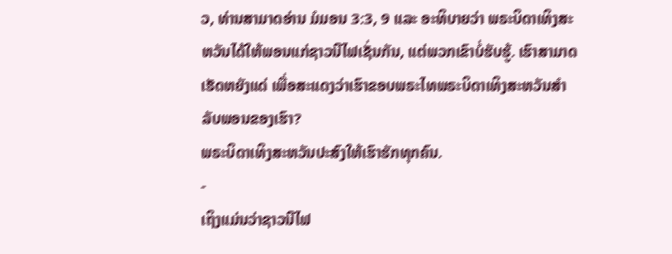ວ, ທ່ານສາມາດອ່ານ ມໍມອນ 3:3, 9 ແລະ ອະທິບາຍວ່າ ພຣະບິດາເທິງສະຫວັນໄດ້ໃຫ້ພອນແກ່ຊາວນີໄຟເຊັ່ນກັນ, ແຕ່ພວກເຂົາບໍ່ຮັບຮູ້. ເຮົາສາມາດເຮັດຫຍັງແດ່ ເພື່ອສະແດງວ່າເຮົາຂອບພຣະໄທພຣະບິດາເທິງສະຫວັນສຳລັບພອນຂອງເຮົາ?
ພຣະບິດາເທິງສະຫວັນປະສົງໃຫ້ເຮົາຮັກທຸກຄົນ.
-
ເຖິງແມ່ນວ່າຊາວນີໄຟ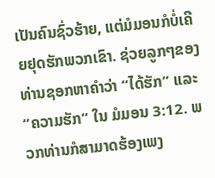ເປັນຄົນຊົ່ວຮ້າຍ, ແຕ່ມໍມອນກໍບໍ່ເຄີຍຢຸດຮັກພວກເຂົາ. ຊ່ວຍລູກໆຂອງທ່ານຊອກຫາຄຳວ່າ “ໄດ້ຮັກ” ແລະ “ຄວາມຮັກ” ໃນ ມໍມອນ 3:12. ພວກທ່ານກໍສາມາດຮ້ອງເພງ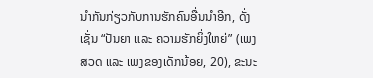ນຳກັນກ່ຽວກັບການຮັກຄົນອື່ນນຳອີກ, ດັ່ງເຊັ່ນ “ປັນຍາ ແລະ ຄວາມຮັກຍິ່ງໃຫຍ່” (ເພງສວດ ແລະ ເພງຂອງເດັກນ້ອຍ, 20), ຂະນະ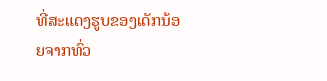ທີ່ສະແດງຮູບຂອງເດັກນ້ອຍຈາກທົ່ວ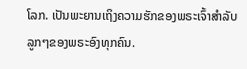ໂລກ. ເປັນພະຍານເຖິງຄວາມຮັກຂອງພຣະເຈົ້າສຳລັບລູກໆຂອງພຣະອົງທຸກຄົນ.